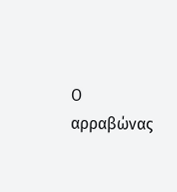Ο αρραβώνας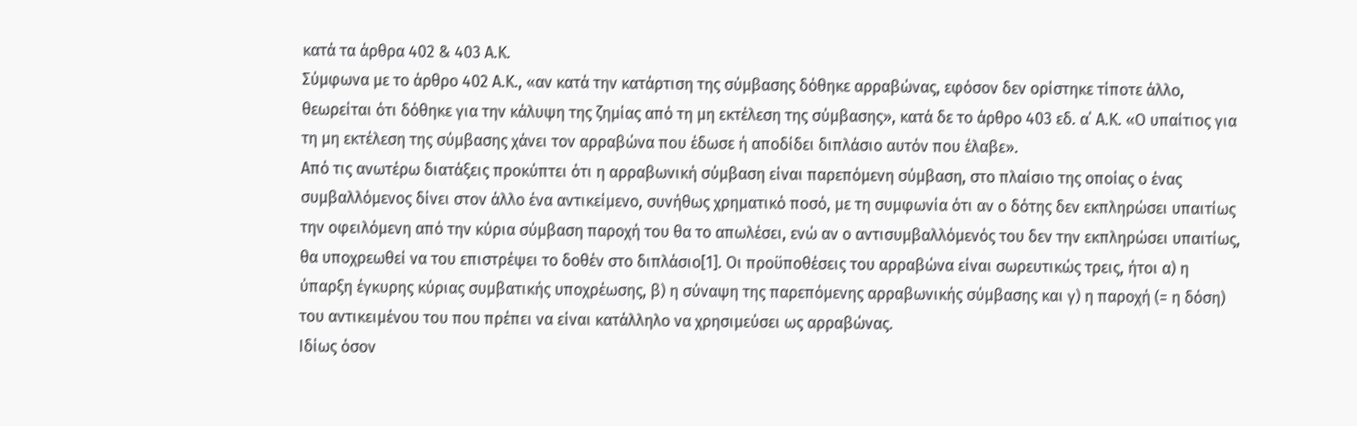κατά τα άρθρα 402 & 403 Α.Κ.
Σύμφωνα με το άρθρο 402 Α.Κ., «αν κατά την κατάρτιση της σύμβασης δόθηκε αρραβώνας, εφόσον δεν ορίστηκε τίποτε άλλο, θεωρείται ότι δόθηκε για την κάλυψη της ζημίας από τη μη εκτέλεση της σύμβασης», κατά δε το άρθρο 403 εδ. α΄ Α.Κ. «Ο υπαίτιος για τη μη εκτέλεση της σύμβασης χάνει τον αρραβώνα που έδωσε ή αποδίδει διπλάσιο αυτόν που έλαβε».
Από τις ανωτέρω διατάξεις προκύπτει ότι η αρραβωνική σύμβαση είναι παρεπόμενη σύμβαση, στο πλαίσιο της οποίας ο ένας συμβαλλόμενος δίνει στον άλλο ένα αντικείμενο, συνήθως χρηματικό ποσό, με τη συμφωνία ότι αν ο δότης δεν εκπληρώσει υπαιτίως την οφειλόμενη από την κύρια σύμβαση παροχή του θα το απωλέσει, ενώ αν ο αντισυμβαλλόμενός του δεν την εκπληρώσει υπαιτίως, θα υποχρεωθεί να του επιστρέψει το δοθέν στο διπλάσιο[1]. Οι προϋποθέσεις του αρραβώνα είναι σωρευτικώς τρεις, ήτοι α) η ύπαρξη έγκυρης κύριας συμβατικής υποχρέωσης, β) η σύναψη της παρεπόμενης αρραβωνικής σύμβασης και γ) η παροχή (= η δόση) του αντικειμένου του που πρέπει να είναι κατάλληλο να χρησιμεύσει ως αρραβώνας.
Ιδίως όσον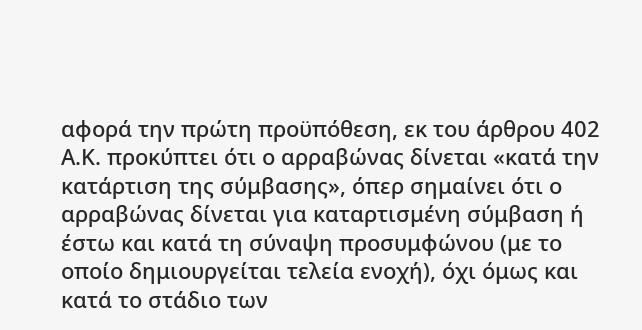αφορά την πρώτη προϋπόθεση, εκ του άρθρου 402 Α.Κ. προκύπτει ότι ο αρραβώνας δίνεται «κατά την κατάρτιση της σύμβασης», όπερ σημαίνει ότι ο αρραβώνας δίνεται για καταρτισμένη σύμβαση ή έστω και κατά τη σύναψη προσυμφώνου (με το οποίο δημιουργείται τελεία ενοχή), όχι όμως και κατά το στάδιο των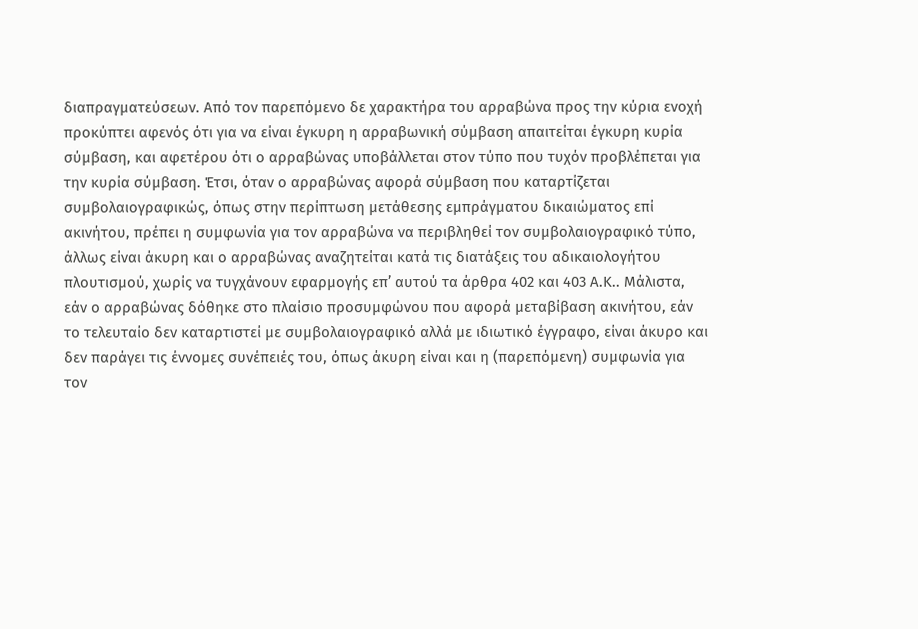διαπραγματεύσεων. Από τον παρεπόμενο δε χαρακτήρα του αρραβώνα προς την κύρια ενοχή προκύπτει αφενός ότι για να είναι έγκυρη η αρραβωνική σύμβαση απαιτείται έγκυρη κυρία σύμβαση, και αφετέρου ότι ο αρραβώνας υποβάλλεται στον τύπο που τυχόν προβλέπεται για την κυρία σύμβαση. Έτσι, όταν ο αρραβώνας αφορά σύμβαση που καταρτίζεται συμβολαιογραφικώς, όπως στην περίπτωση μετάθεσης εμπράγματου δικαιώματος επί ακινήτου, πρέπει η συμφωνία για τον αρραβώνα να περιβληθεί τον συμβολαιογραφικό τύπο, άλλως είναι άκυρη και ο αρραβώνας αναζητείται κατά τις διατάξεις του αδικαιολογήτου πλουτισμού, χωρίς να τυγχάνουν εφαρμογής επ’ αυτού τα άρθρα 402 και 403 Α.Κ.. Μάλιστα, εάν ο αρραβώνας δόθηκε στο πλαίσιο προσυμφώνου που αφορά μεταβίβαση ακινήτου, εάν το τελευταίο δεν καταρτιστεί με συμβολαιογραφικό αλλά με ιδιωτικό έγγραφο, είναι άκυρο και δεν παράγει τις έννομες συνέπειές του, όπως άκυρη είναι και η (παρεπόμενη) συμφωνία για τον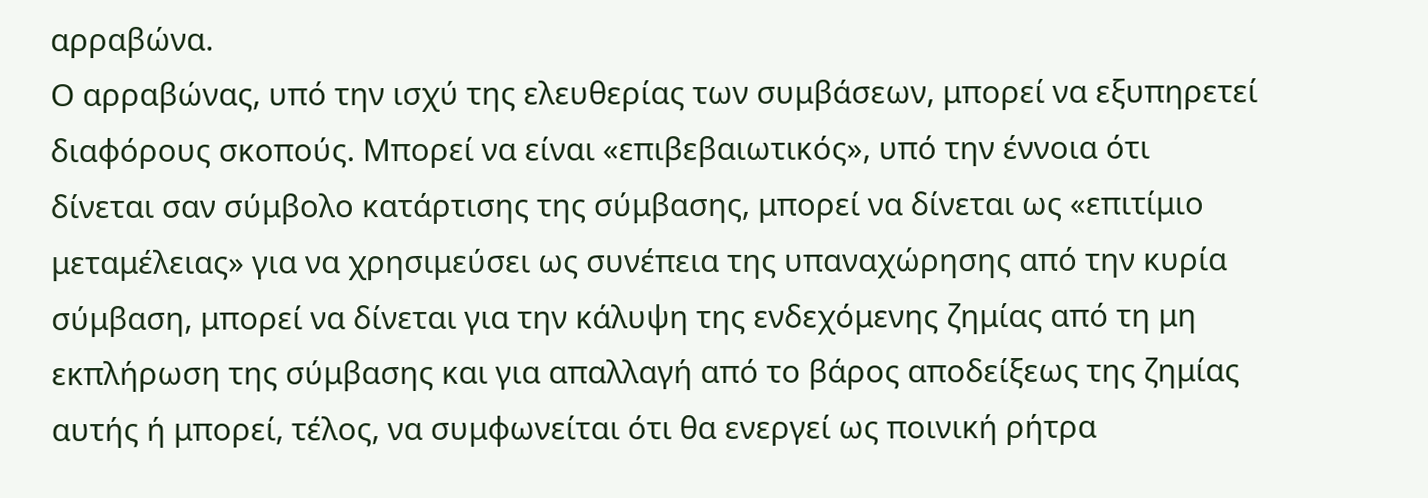αρραβώνα.
Ο αρραβώνας, υπό την ισχύ της ελευθερίας των συμβάσεων, μπορεί να εξυπηρετεί διαφόρους σκοπούς. Μπορεί να είναι «επιβεβαιωτικός», υπό την έννοια ότι δίνεται σαν σύμβολο κατάρτισης της σύμβασης, μπορεί να δίνεται ως «επιτίμιο μεταμέλειας» για να χρησιμεύσει ως συνέπεια της υπαναχώρησης από την κυρία σύμβαση, μπορεί να δίνεται για την κάλυψη της ενδεχόμενης ζημίας από τη μη εκπλήρωση της σύμβασης και για απαλλαγή από το βάρος αποδείξεως της ζημίας αυτής ή μπορεί, τέλος, να συμφωνείται ότι θα ενεργεί ως ποινική ρήτρα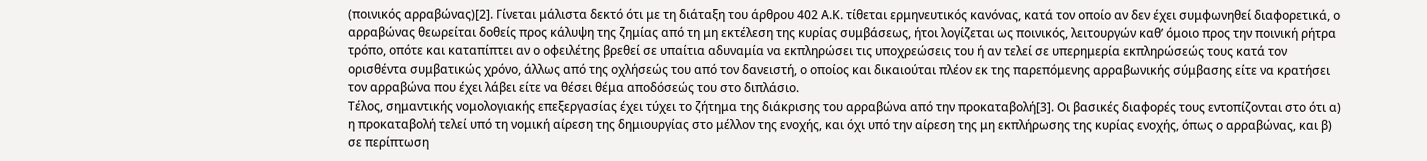(ποινικός αρραβώνας)[2]. Γίνεται μάλιστα δεκτό ότι με τη διάταξη του άρθρου 402 Α.Κ. τίθεται ερμηνευτικός κανόνας, κατά τον οποίο αν δεν έχει συμφωνηθεί διαφορετικά, ο αρραβώνας θεωρείται δοθείς προς κάλυψη της ζημίας από τη μη εκτέλεση της κυρίας συμβάσεως, ήτοι λογίζεται ως ποινικός, λειτουργών καθ’ όμοιο προς την ποινική ρήτρα τρόπο, οπότε και καταπίπτει αν ο οφειλέτης βρεθεί σε υπαίτια αδυναμία να εκπληρώσει τις υποχρεώσεις του ή αν τελεί σε υπερημερία εκπληρώσεώς τους κατά τον ορισθέντα συμβατικώς χρόνο, άλλως από της οχλήσεώς του από τον δανειστή, ο οποίος και δικαιούται πλέον εκ της παρεπόμενης αρραβωνικής σύμβασης είτε να κρατήσει τον αρραβώνα που έχει λάβει είτε να θέσει θέμα αποδόσεώς του στο διπλάσιο.
Τέλος, σημαντικής νομολογιακής επεξεργασίας έχει τύχει το ζήτημα της διάκρισης του αρραβώνα από την προκαταβολή[3]. Οι βασικές διαφορές τους εντοπίζονται στο ότι α) η προκαταβολή τελεί υπό τη νομική αίρεση της δημιουργίας στο μέλλον της ενοχής, και όχι υπό την αίρεση της μη εκπλήρωσης της κυρίας ενοχής, όπως ο αρραβώνας, και β) σε περίπτωση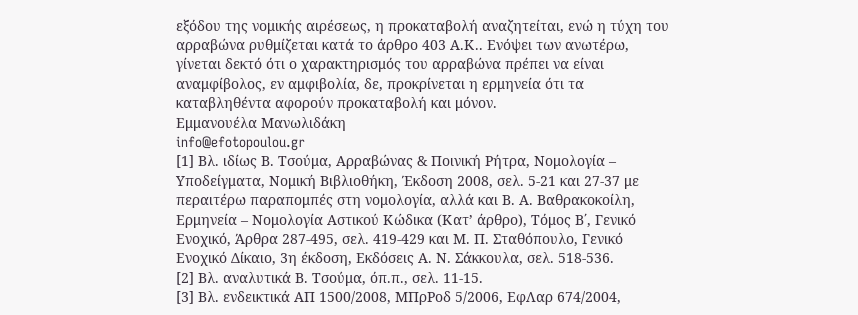εξόδου της νομικής αιρέσεως, η προκαταβολή αναζητείται, ενώ η τύχη του αρραβώνα ρυθμίζεται κατά το άρθρο 403 Α.Κ.. Ενόψει των ανωτέρω, γίνεται δεκτό ότι ο χαρακτηρισμός του αρραβώνα πρέπει να είναι αναμφίβολος, εν αμφιβολία, δε, προκρίνεται η ερμηνεία ότι τα καταβληθέντα αφορούν προκαταβολή και μόνον.
Εμμανουέλα Μανωλιδάκη
info@efotopoulou.gr
[1] Βλ. ιδίως Β. Τσούμα, Αρραβώνας & Ποινική Ρήτρα, Νομολογία – Υποδείγματα, Νομική Βιβλιοθήκη, Έκδοση 2008, σελ. 5-21 και 27-37 με περαιτέρω παραπομπές στη νομολογία, αλλά και Β. Α. Βαθρακοκοίλη, Ερμηνεία – Νομολογία Αστικού Κώδικα (Κατ’ άρθρο), Τόμος Β΄, Γενικό Ενοχικό, Άρθρα 287-495, σελ. 419-429 και Μ. Π. Σταθόπουλο, Γενικό Ενοχικό Δίκαιο, 3η έκδοση, Εκδόσεις Α. Ν. Σάκκουλα, σελ. 518-536.
[2] Βλ. αναλυτικά Β. Τσούμα, όπ.π., σελ. 11-15.
[3] Βλ. ενδεικτικά ΑΠ 1500/2008, ΜΠρΡοδ 5/2006, ΕφΛαρ 674/2004,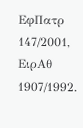ΕφΠατρ 147/2001, ΕιρΑθ 1907/1992.